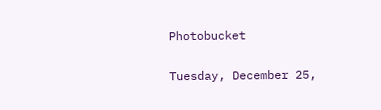Photobucket

Tuesday, December 25,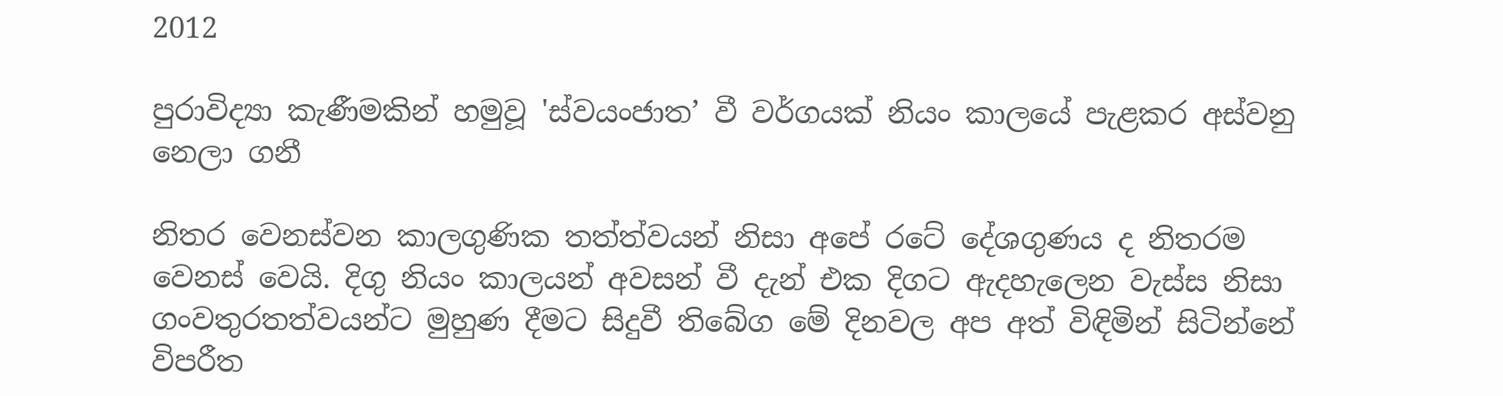2012

පුරාවිද්‍යා කැණීමකින් හමුවූ 'ස්වයංජාත’ වී වර්ගයක් නියං කාලයේ පැළකර අස්වනු නෙලා ගනී

නිතර වෙනස්වන කාලගුණික තත්ත්වයන් නිසා අපේ රටේ දේශගුණය ද නිතරම වෙනස් වෙයි. දිගු නියං කාලයන් අවසන් වී දැන් එක දිගට ඇදහැලෙන වැස්ස නිසා  ගංවතුරතත්වයන්ට මුහුණ දීමට සිදුවී තිබේග මේ දිනවල අප අත් විඳිමින් සිටින්නේ විපරීත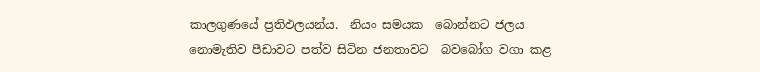කාලගුණයේ ප්‍රතිඵලයන්ය.  නියං සමයක  බොන්නට ජලය නොමැතිව පීඩාවට පත්ව සිටින ජනතාවට  බවබෝග වගා කළ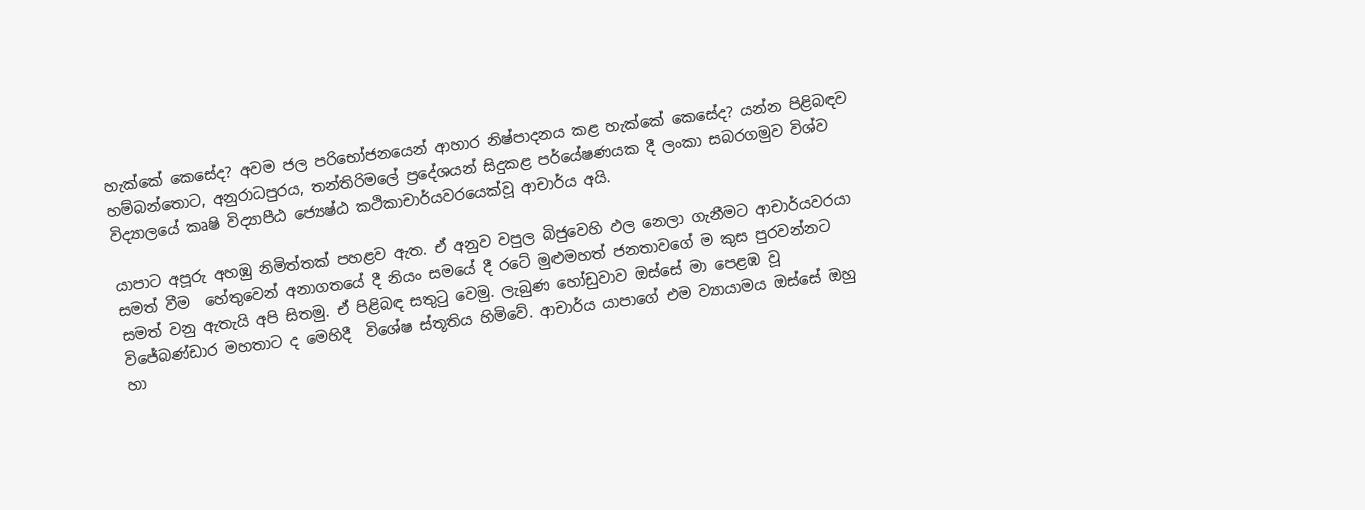හැක්කේ කෙසේද? අවම ජල පරිභෝජනයෙන් ආහාර නිෂ්පාදනය කළ හැක්කේ කෙසේද? යන්න පිළිබඳව හම්බන්තොට, අනුරාධපුරය, තන්තිරිමලේ ප්‍රදේශයන් සිදුකළ පර්යේෂණයක දී ලංකා සබරගමුව විශ්ව විද්‍යාලයේ කෘෂි විද්‍යාපීඨ ජ්‍යෙෂ්ඨ කථිකාචාර්යවරයෙක්වූ ආචාර්ය අයි.

යාපාට අපූරු අහඹු නිමිත්තක් පහළව ඇත. ඒ අනුව වපුල බිජුවෙහි ඵල නෙලා ගැනීමට ආචාර්යවරයා සමත් වීම  හේතුවෙන් අනාගතයේ දී නියං සමයේ දී රටේ මුළුමහත් ජනතාවගේ ම කුස පුරවන්නට සමත් වනු ඇතැයි අපි සිතමු. ඒ පිළිබඳ සතුටු වෙමු. ලැබුණ හෝඩුවාව ඔස්සේ මා පෙළඹ වූ විජේබණ්ඩාර මහතාට ද මෙහිදී  විශේෂ ස්තූතිය හිමිවේ. ආචාර්ය යාපාගේ එම ව්‍යායාමය ඔස්සේ ඔහු හා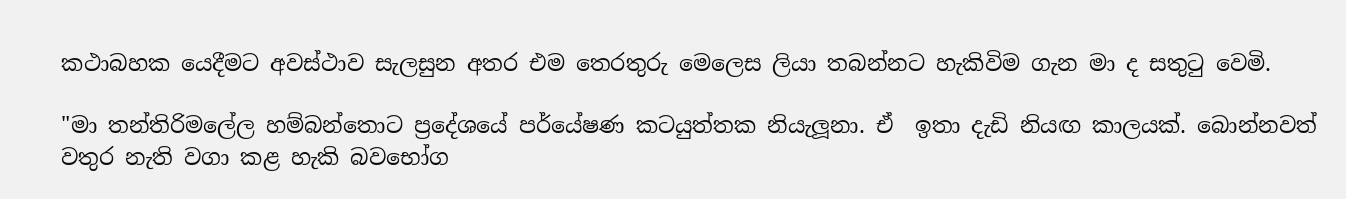කථාබහක යෙදීමට අවස්ථාව සැලසුන අතර එම තෙරතුරු මෙලෙස ලියා තබන්නට හැකිවිම ගැන මා ද සතුටු වෙමි.

"මා තන්තිරිමලේල හම්බන්තොට ප්‍රදේශයේ පර්යේෂණ කටයුත්තක නියැලූනා. ඒ  ඉතා දැඩි නියඟ කාලයක්. බොන්නවත් වතුර නැති වගා කළ හැකි බවභෝග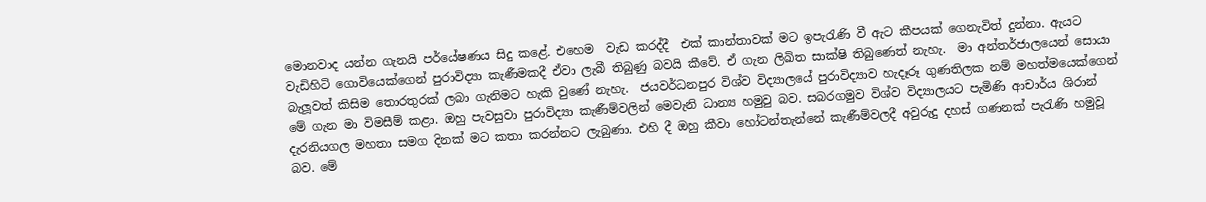මොනවාද යන්න ගැනයි පර්යේෂණය සිදු කළේ. එහෙම  වැඩ කරද්දී  එක් කාන්තාවක් මට ඉපැරැණි වී ඇට කීපයක් ගෙනැවිත් දුන්නා. ඇයට වැඩිහිටි ගොවියෙක්ගෙන් පුරාවිද්‍යා කැණීමකදී ඒවා ලැබී තිබුණු බවයි කීවේ. ඒ ගැන ලිඛිත සාක්ෂි තිබුණෙත් නැහැ.  මා අන්තර්ජාලයෙන් සොයා බැලූවත් කිසිම තොරතුරක් ලබා ගැනිමට හැකි වුණේ නැහැ.  ජයවර්ධනපුර විශ්ව විද්‍යාලයේ පුරාවිද්‍යාව හැදෑරූ ගුණතිලක නම් මහත්මයෙක්ගෙන් මේ ගැන මා විමසීම් කළා. ඔහු පැවසුවා පුරාවිද්‍යා කැණීම්වලින් මෙවැනි ධාන්‍ය හමුවු බව. සබරගමුව විශ්ව විද්‍යාලයට පැමිණි ආචාර්ය ශිරාන් දැරනියගල මහතා සමග දිනක් මට කතා කරන්නට ලැබුණා. එහි දී ඔහු කීවා හෝටන්තැන්නේ කැණීම්වලදී අවුරුදු දහස් ගණනක් පැරැණි හමුවූ බව. මේ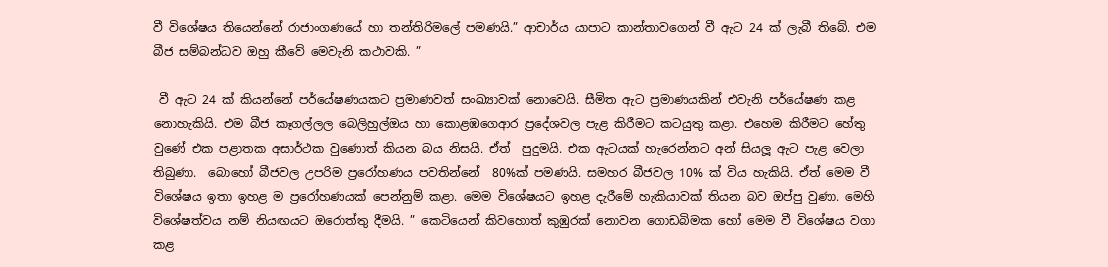වී විශේෂය තියෙන්නේ රාජාංගණයේ හා තන්තිරිමලේ පමණයි.” ආචාර්ය යාපාට කාන්තාවගෙන් වී ඇට 24 ක් ලැබී තිබේ. එම බීජ සම්බන්ධව ඔහු කීවේ මෙවැනි කථාවකි. ”

 වී ඇට 24 ක් කියන්නේ පර්යේෂණයකට ප්‍රමාණවත් සංඛ්‍යාවක් නොවෙයි. සීමිත ඇට ප්‍රමාණයකින් එවැනි පර්යේෂණ කළ නොහැකියි. එම බීජ කෑගල්ලල බෙලිහුල්ඔය හා කොළඹගෙආර ප්‍රදේශවල පැළ කිරීමට කටයුතු කළා. එහෙම කිරීමට හේතු වුණේ එක පළාතක අසාර්ථක වුණොත් කියන බය නිසයි. ඒත්  පුදුමයි. එක ඇටයක් හැරෙන්නට අන් සියලූ ඇට පැළ වෙලා තිබුණා.  බොහෝ බීජවල උපරිම ප්‍රරෝහණය පවතින්නේ  80%ක් පමණයි. සමහර බීජවල 10% ක් විය හැකියි. ඒත් මෙම වී විශේෂය ඉතා ඉහළ ම ප්‍රරෝහණයක් පෙන්නුම් කළා. මෙම විශේෂයට ඉහළ දැරීමේ හැකියාවක් තියන බව ඔප්පු වුණා. මෙහි විශේෂත්වය නම් නියඟයට ඔරොත්තු දීමයි. ” කෙටියෙන් කිවහොත් කුඹුරක් නොවන ගොඩබිමක හෝ මෙම වී විශේෂය වගා කළ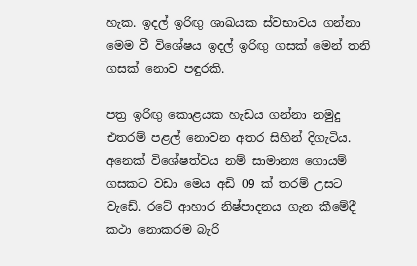හැක. ඉදල් ඉරිඟු ශාඛයක ස්වභාවය ගන්නා මෙම වී විශේෂය ඉදල් ඉරිඟු ගසක් මෙන් තනි ගසක් නොව පඳුරකි.

පත්‍ර ඉරිඟු කොළයක හැඩය ගන්නා නමුදු එතරම් පළල් නොවන අතර සිහින් දිගැටිය. අනෙක් විශේෂත්වය නම් සාමාන්‍ය ගොයම් ගසකට වඩා මෙය අඩි 09 ක් තරම් උසට වැඩේ. රටේ ආහාර නිෂ්පාදනය ගැන කීමේදී  කථා නොකරම බැරි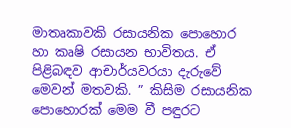මාතෘකාවකි රසායනික පොහොර හා කෘෂි රසායන භාවිතය. ඒ පිළිබඳව ආචාර්යවරයා දැරුවේ මෙවන් මතවකි. ” කිසිම රසායනික පොහොරක් මෙම වී පඳුරට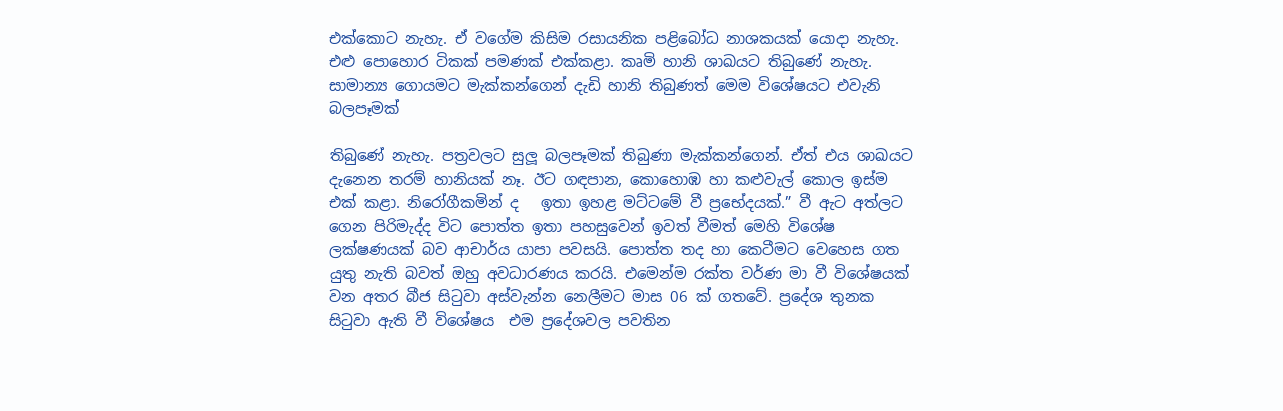එක්කොට නැහැ. ඒ වගේම කිසිම රසායනික පළිබෝධ නාශකයක් යොදා නැහැ. එළු පොහොර ටිකක් පමණක් එක්කළා. කෘමි හානි ශාඛයට තිබුණේ නැහැ. සාමාන්‍ය ගොයමට මැක්කන්ගෙන් දැඩි හානි තිබුණත් මෙම විශේෂයට එවැනි බලපෑමක්

තිබුණේ නැහැ. පත්‍රවලට සුලූ බලපෑමක් තිබුණා මැක්කන්ගෙන්. ඒත් එය ශාඛයට දැනෙන තරම් හානියක් නෑ. ඊට ගඳපාන, කොහොඹ හා කළුවැල් කොල ඉස්ම එක් කළා. නිරෝගීකමින් ද   ඉතා ඉහළ මට්ටමේ වී ප්‍රභේදයක්.” වී ඇට අත්ලට ගෙන පිරිමැද්ද විට පොත්ත ඉතා පහසුවෙන් ඉවත් වීමත් මෙහි විශේෂ ලක්ෂණයක් බව ආචාර්ය යාපා පවසයි. පොත්ත තද හා කෙටීමට වෙහෙස ගත යුතු නැති බවත් ඔහු අවධාරණය කරයි. එමෙන්ම රක්ත වර්ණ මා වී විශේෂයක් වන අතර බීජ සිටුවා අස්වැන්න නෙලීමට මාස 06 ක් ගතවේ. ප්‍රදේශ තුනක සිටුවා ඇති වී විශේෂය  එම ප්‍රදේශවල පවතින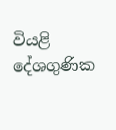වියළි දේශගුණික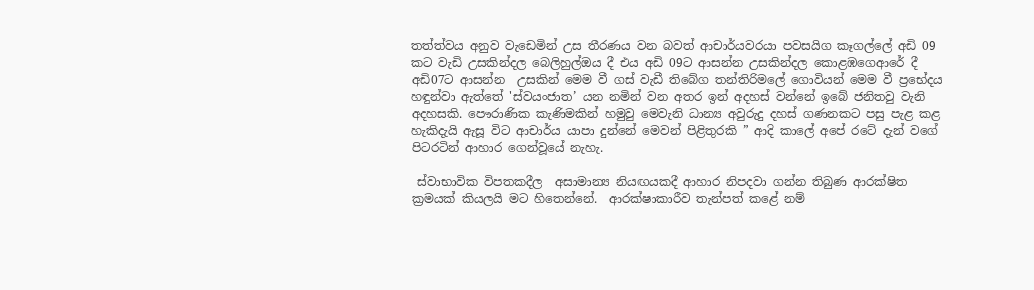තත්ත්වය අනුව වැඩෙමින් උස තීරණය වන බවත් ආචාර්යවරයා පවසයිග කෑගල්ලේ අඩි 09 කට වැඩි උසකින්දල බෙලිහුල්ඔය දී එය අඩි 09ට ආසන්න උසකින්දල කොළඹගෙආරේ දී අඩි07ට ආසන්න  උසකින් මෙම වී ගස් වැඩී තිබේග තන්තිරිමලේ ගොවියන් මෙම වී ප්‍රභේදය හඳුන්වා ඇත්තේ 'ස්වයංජාත’ යන නමින් වන අතර ඉන් අදහස් වන්නේ ඉබේ ජනිතවු වැනි අදහසකි. පෞරාණික කැණිමකින් හමුවු මෙවැනි ධාන්‍ය අවුරුදු දහස් ගණනකට පසු පැළ කළ හැකිදැයි ඇසූ විට ආචාර්ය යාපා දුන්නේ මෙවන් පිළිතුරකි ” ආදි කාලේ අපේ රටේ දැන් වගේ පිටරටින් ආහාර ගෙන්වූයේ නැහැ.

 ස්වාභාවික විපතකදීල  අසාමාන්‍ය නියඟයකදී ආහාර නිපදවා ගන්න තිබුණ ආරක්ෂිත ක්‍රමයක් කියලයි මට හිතෙන්නේ.  ආරක්ෂාකාරීව තැන්පත් කළේ නම්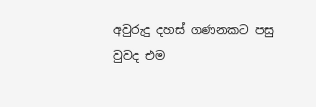අවුරුදු දහස් ගණනකට පසු වුවද එම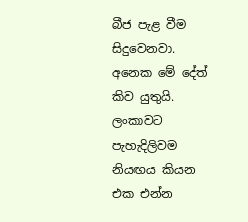බීජ පැළ වීම සිදුවෙනවා.  අනෙක මේ දේත් කිව යුතුයි. ලංකාවට පැහැදිලිවම නියඟය කියන එක එන්න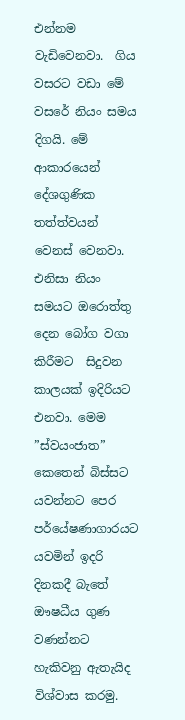එන්නම වැඩිවෙනවා.  ගිය වසරට වඩා මේ වසරේ නියං සමය දිගයි. මේ ආකාරයෙන් දේශගුණික තත්ත්වයන් වෙනස් වෙනවා. එනිසා නියං සමයට ඔරොත්තු දෙන බෝග වගා කිරීමට  සිදුවන කාලයක් ඉදිරියට එනවා. මෙම ”ස්වයංජාත” කෙතෙන් බිස්සට යවන්නට පෙර පර්යේෂණාගාරයට යවමින් ඉදරි දිනකදී බැතේ ඖෂධීය ගුණ වණන්නට හැකිවනු ඇතැයිද විශ්වාස කරමු.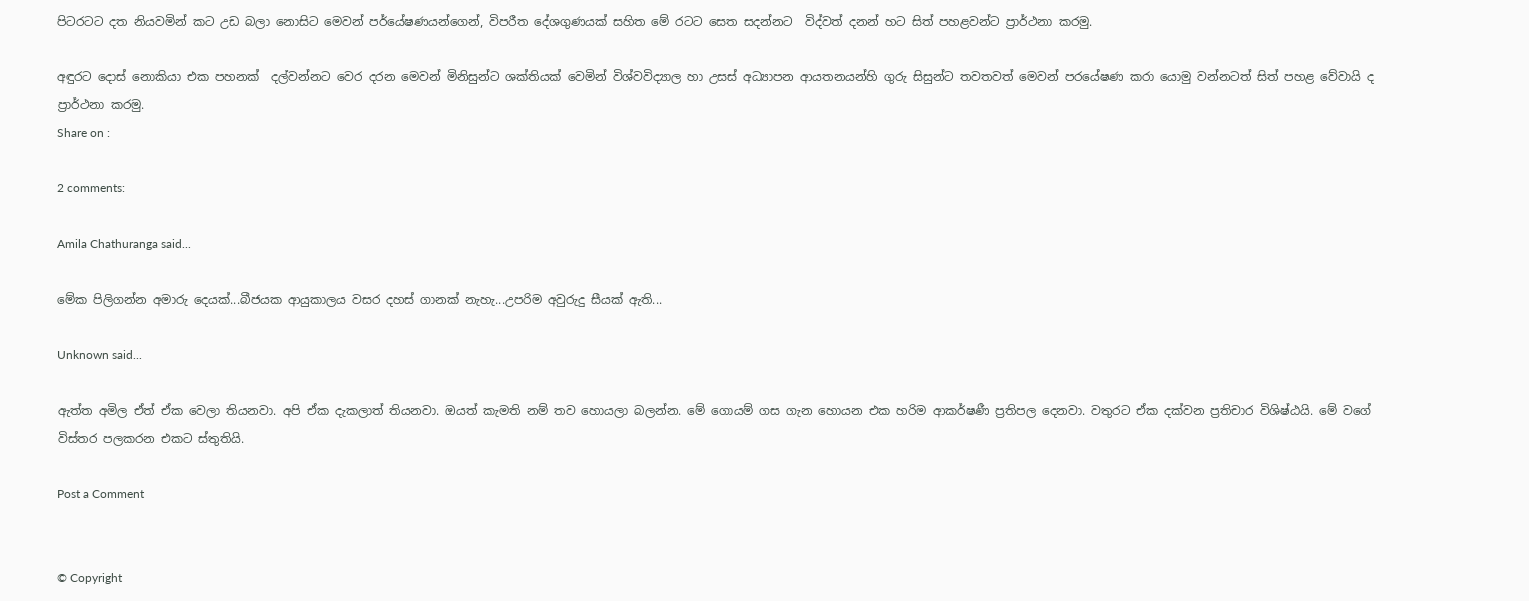පිටරටට දත නියවමින් කට උඩ බලා නොසිට මෙවන් පර්යේෂණයන්ගෙන්, විපරීත දේශගුණයක් සහිත මේ රටට සෙත සදන්නට  විද්වත් දනන් හට සිත් පහළවන්ට ප්‍රාර්ථනා කරමු.

අඳුරට දොස් නොකියා එක පහනක්  දල්වන්නට වෙර දරන මෙවන් මිනිසුන්ට ශක්තියක් වෙමින් විශ්වවිද්‍යාල හා උසස් අධ්‍යාපන ආයතනයන්හි ගුරු සිසුන්ට තවතවත් මෙවන් පරයේෂණ කරා යොමු වන්නටත් සිත් පහළ වේවායි ද ප්‍රාර්ථනා කරමු.
Share on :

2 comments:

Amila Chathuranga said...

මේක පිලිගන්න අමාරු දෙයක්...බීජයක ආයුකාලය වසර දහස් ගානක් නැහැ...උපරිම අවුරුදු සීයක් ඇති...

Unknown said...

ඇත්ත අමිල ඒත් ඒක වෙලා තියනවා. අපි ඒක දැකලාත් තියනවා. ඔයත් කැමති නම් තව හොයලා බලන්න. මේ ගොයම් ගස ගැන හොයන එක හරිම ආකර්ෂණී ප්‍රතිපල දෙනවා. වතුරට ඒක දක්වන ප්‍රතිචාර විශිෂ්ඨයි. මේ වගේ විස්තර පලකරන එකට ස්තුතියි.

Post a Comment


© Copyright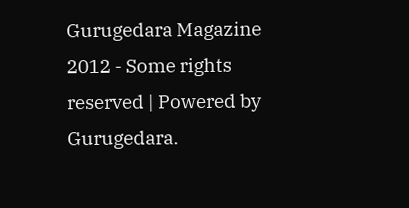Gurugedara Magazine 2012 - Some rights reserved | Powered by Gurugedara.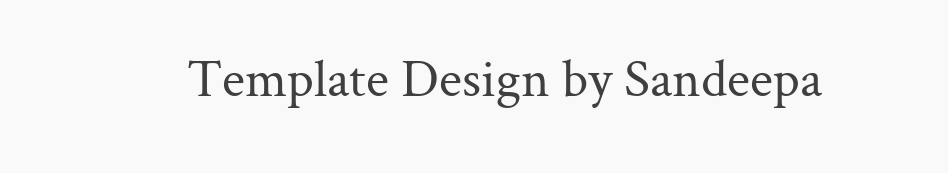Template Design by Sandeepa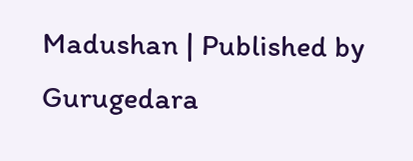Madushan | Published by Gurugedara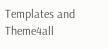Templates and Theme4all